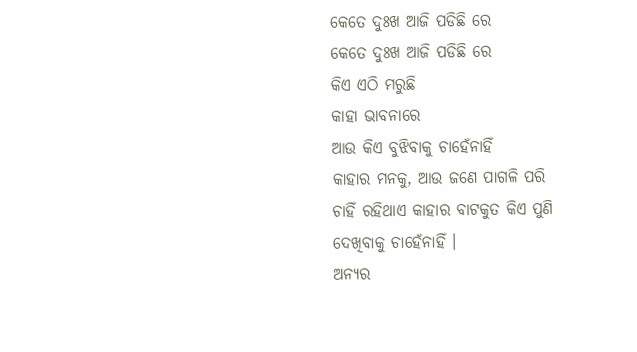କେତେ ଦୁଃଖ ଆଜି ପଡିଛି ରେ
କେତେ ଦୁଃଖ ଆଜି ପଡିଛି ରେ
କିଏ ଏଠି ମରୁଛି
କାହା ଭାବନାରେ
ଆଉ କିଏ ବୁଝିବାକୁ ଚାହେଁନାହିଁ
କାହାର ମନକୁ, ଆଉ ଜଣେ ପାଗଳି ପରି
ଚାହିଁ ରହିଥାଏ କାହାର ବାଟକୁତ କିଏ ପୁଣି ଦେଖିବାକୁ ଚାହେଁନାହିଁ ।
ଅନ୍ୟର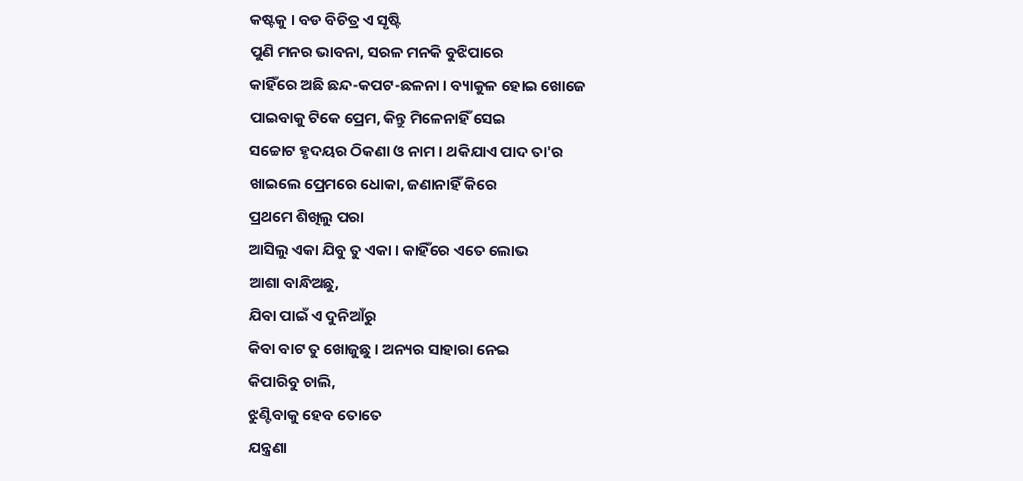କଷ୍ଟକୁ । ବଡ ବିଚିତ୍ର ଏ ସୃଷ୍ଟି
ପୁଣି ମନର ଭାବନା, ସରଳ ମନକି ବୁଝିପାରେ
କାହିଁରେ ଅଛି ଛନ୍ଦ-କପଟ-ଛଳନା । ବ୍ୟାକୁଳ ହୋଇ ଖୋଜେ
ପାଇବାକୁ ଟିକେ ପ୍ରେମ, କିନ୍ତୁ ମିଳେନାହିଁ ସେଇ
ସଚ୍ଚୋଟ ହୃଦୟର ଠିକଣା ଓ ନାମ । ଥକିଯାଏ ପାଦ ତା'ର
ଖାଇଲେ ପ୍ରେମରେ ଧୋକା, ଜଣାନାହିଁ କିରେ
ପ୍ରଥମେ ଶିଖିଲୁ ପରା
ଆସିଲୁ ଏକା ଯିବୁ ତୁ ଏକା । କାହିଁରେ ଏତେ ଲୋଭ
ଆଶା ବାନ୍ଧିଅଛୁ,
ଯିବା ପାଇଁ ଏ ଦୁନିଆଁରୁ
କିବା ବାଟ ତୁ ଖୋଜୁଛୁ । ଅନ୍ୟର ସାହାରା ନେଇ
କିପାରିବୁ ଚାଲି,
ଝୁଣ୍ଟିବାକୁ ହେବ ତୋତେ
ଯନ୍ତ୍ରଣା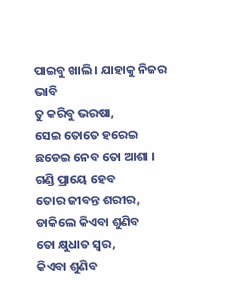ପାଇବୁ ଖାଲି । ଯାହାକୁ ନିଜର ଭାବି
ତୁ କରିବୁ ଭରଷା,
ସେଇ ତୋତେ ହରେଇ
ଛଡେଇ ନେବ ତୋ ଆଶା ।
ଗଣ୍ଡି ପ୍ରାୟେ ହେବ
ତୋର ଜୀବନ୍ତ ଶରୀର, ଡାକିଲେ କିଏବା ଶୁଣିବ
ତୋ କ୍ଷୁଧାତ ସ୍ବର,
କିଏବା ଶୁଣିବ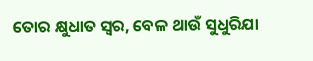ତୋର କ୍ଷୁଧାତ ସ୍ବର, ବେଳ ଥାଉଁ ସୁଧୁରିଯା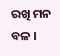ରଖି ମନ ବଳ ।